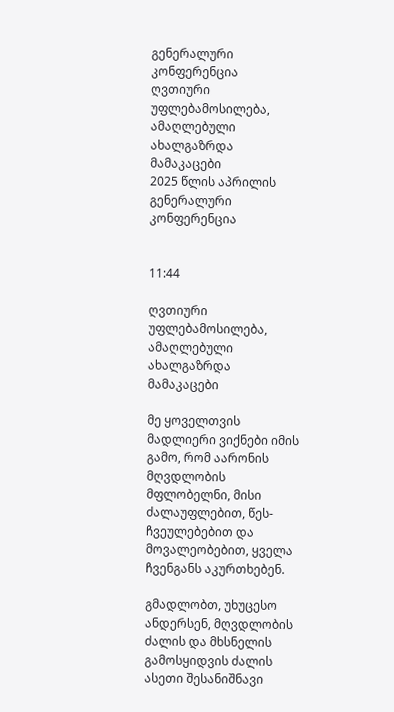გენერალური კონფერენცია
ღვთიური უფლებამოსილება, ამაღლებული ახალგაზრდა მამაკაცები
2025 წლის აპრილის გენერალური კონფერენცია


11:44

ღვთიური უფლებამოსილება, ამაღლებული ახალგაზრდა მამაკაცები

მე ყოველთვის მადლიერი ვიქნები იმის გამო, რომ აარონის მღვდლობის მფლობელნი, მისი ძალაუფლებით, წეს-ჩვეულებებით და მოვალეობებით, ყველა ჩვენგანს აკურთხებენ.

გმადლობთ, უხუცესო ანდერსენ, მღვდლობის ძალის და მხსნელის გამოსყიდვის ძალის ასეთი შესანიშნავი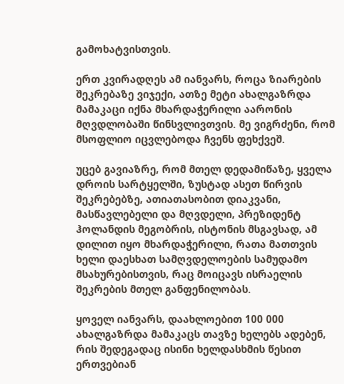გამოხატვისთვის.

ერთ კვირადღეს ამ იანვარს, როცა ზიარების შეკრებაზე ვიჯექი, ათზე მეტი ახალგაზრდა მამაკაცი იქნა მხარდაჭერილი აარონის მღვდლობაში წინსვლივთვის. მე ვიგრძენი, რომ მსოფლიო იცვლებოდა ჩვენს ფეხქვეშ.

უცებ გავიაზრე, რომ მთელ დედამიწაზე, ყველა დროის სარტყელში, ზუსტად ასეთ წირვის შეკრებებზე, ათიათასობით დიაკვანი, მასწავლებელი და მღვდელი, პრეზიდენტ ჰოლანდის მეგობრის, ისტონის მსგავსად, ამ დილით იყო მხარდაჭერილი, რათა მათთვის ხელი დაესხათ სამღვდელოების სამუდამო მსახურებისთვის, რაც მოიცავს ისრაელის შეკრების მთელ განფენილობას.

ყოველ იანვარს, დაახლოებით 100 000 ახალგაზრდა მამაკაცს თავზე ხელებს ადებენ, რის შედეგადაც ისინი ხელდასხმის წესით ერთვებიან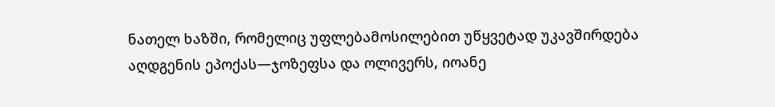ნათელ ხაზში, რომელიც უფლებამოსილებით უწყვეტად უკავშირდება აღდგენის ეპოქას—ჯოზეფსა და ოლივერს, იოანე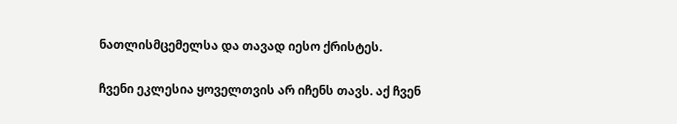ნათლისმცემელსა და თავად იესო ქრისტეს.

ჩვენი ეკლესია ყოველთვის არ იჩენს თავს. აქ ჩვენ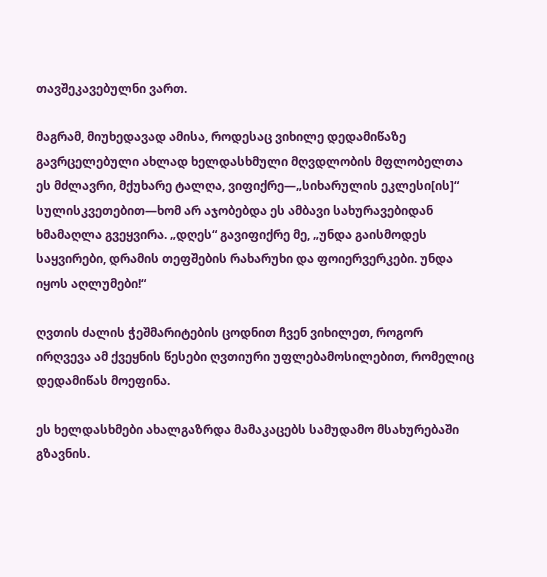თავშეკავებულნი ვართ.

მაგრამ, მიუხედავად ამისა, როდესაც ვიხილე დედამიწაზე გავრცელებული ახლად ხელდასხმული მღვდლობის მფლობელთა ეს მძლავრი, მქუხარე ტალღა, ვიფიქრე—„სიხარულის ეკლესი[ის]“ სულისკვეთებით—ხომ არ აჯობებდა ეს ამბავი სახურავებიდან ხმამაღლა გვეყვირა. „დღეს“ გავიფიქრე მე, „უნდა გაისმოდეს საყვირები, დრამის თეფშების რახარუხი და ფოიერვერკები. უნდა იყოს აღლუმები!“

ღვთის ძალის ჭეშმარიტების ცოდნით ჩვენ ვიხილეთ, როგორ ირღვევა ამ ქვეყნის წესები ღვთიური უფლებამოსილებით, რომელიც დედამიწას მოეფინა.

ეს ხელდასხმები ახალგაზრდა მამაკაცებს სამუდამო მსახურებაში გზავნის.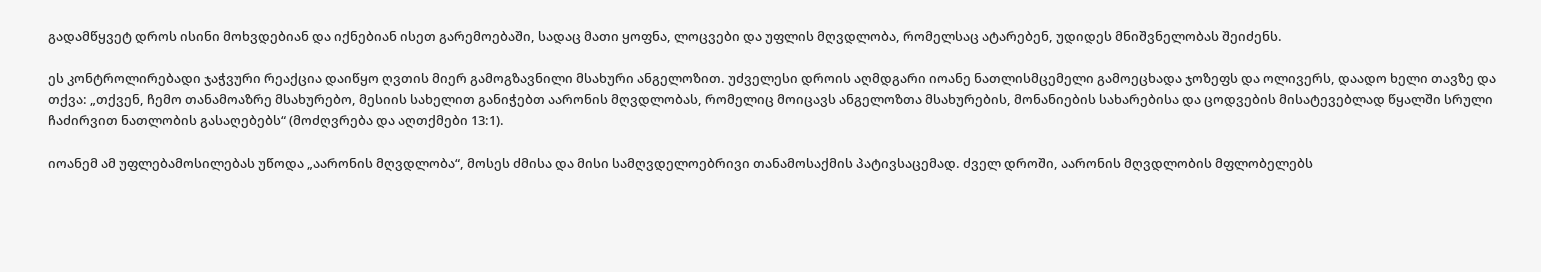გადამწყვეტ დროს ისინი მოხვდებიან და იქნებიან ისეთ გარემოებაში, სადაც მათი ყოფნა, ლოცვები და უფლის მღვდლობა, რომელსაც ატარებენ, უდიდეს მნიშვნელობას შეიძენს.

ეს კონტროლირებადი ჯაჭვური რეაქცია დაიწყო ღვთის მიერ გამოგზავნილი მსახური ანგელოზით. უძველესი დროის აღმდგარი იოანე ნათლისმცემელი გამოეცხადა ჯოზეფს და ოლივერს, დაადო ხელი თავზე და თქვა: „თქვენ, ჩემო თანამოაზრე მსახურებო, მესიის სახელით განიჭებთ აარონის მღვდლობას, რომელიც მოიცავს ანგელოზთა მსახურების, მონანიების სახარებისა და ცოდვების მისატევებლად წყალში სრული ჩაძირვით ნათლობის გასაღებებს“ (მოძღვრება და აღთქმები 13:1).

იოანემ ამ უფლებამოსილებას უწოდა „აარონის მღვდლობა“, მოსეს ძმისა და მისი სამღვდელოებრივი თანამოსაქმის პატივსაცემად. ძველ დროში, აარონის მღვდლობის მფლობელებს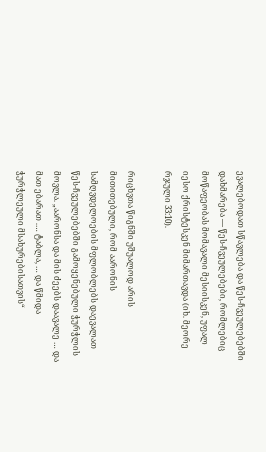ევალებოდათ სწავლება და წეს-ჩვეულებებში დახმარება — წეს-ჩვეულებები, რომლებიც მოწაფეობას მომავალი მესიისკენ, უფალ იესო ქრისტესკენ მიმართავდა (იხ. მეორე რჯული 33:10).

რიცხვთა წიგნში უშუალოდ არის მითითებული, რომ აარონის სამღვდელოების მფლობლებს დაევალათ წეს-ჩვეულებებში გამოყენებული ჭურჭლის მოვლა. „აარონსა და მის ძეებს დაავალე … და მათ ებარათ .… ტაბლა, … და წმიდა ჭურჭლეული მსახურებისათვის“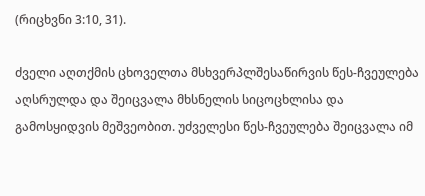(რიცხვნი 3:10, 31).

ძველი აღთქმის ცხოველთა მსხვერპლშესაწირვის წეს-ჩვეულება აღსრულდა და შეიცვალა მხსნელის სიცოცხლისა და გამოსყიდვის მეშვეობით. უძველესი წეს-ჩვეულება შეიცვალა იმ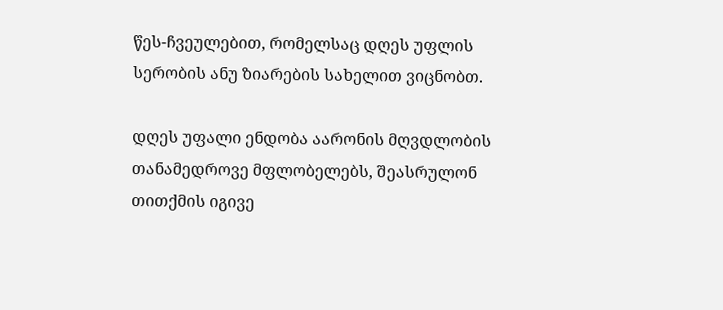წეს-ჩვეულებით, რომელსაც დღეს უფლის სერობის ანუ ზიარების სახელით ვიცნობთ.

დღეს უფალი ენდობა აარონის მღვდლობის თანამედროვე მფლობელებს, შეასრულონ თითქმის იგივე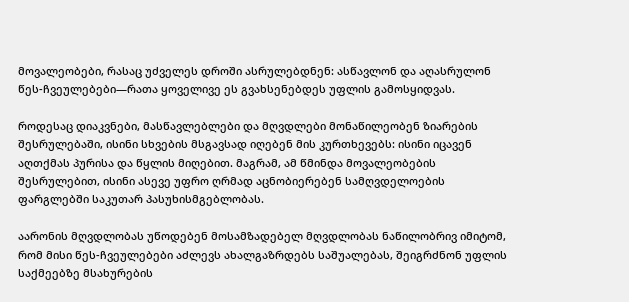მოვალეობები, რასაც უძველეს დროში ასრულებდნენ: ასწავლონ და აღასრულონ წეს-ჩვეულებები—რათა ყოველივე ეს გვახსენებდეს უფლის გამოსყიდვას.

როდესაც დიაკვნები, მასწავლებლები და მღვდლები მონაწილეობენ ზიარების შესრულებაში, ისინი სხვების მსგავსად იღებენ მის კურთხევებს: ისინი იცავენ აღთქმას პურისა და წყლის მიღებით. მაგრამ, ამ წმინდა მოვალეობების შესრულებით, ისინი ასევე უფრო ღრმად აცნობიერებენ სამღვდელოების ფარგლებში საკუთარ პასუხისმგებლობას.

აარონის მღვდლობას უწოდებენ მოსამზადებელ მღვდლობას ნაწილობრივ იმიტომ, რომ მისი წეს-ჩვეულებები აძლევს ახალგაზრდებს საშუალებას, შეიგრძნონ უფლის საქმეებზე მსახურების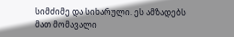სიმძიმე და სიხარული. ეს ამზადებს მათ მომავალი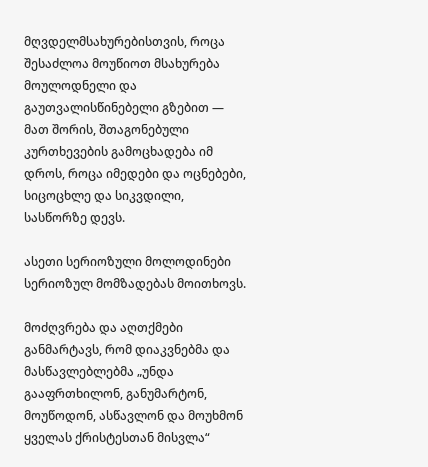მღვდელმსახურებისთვის, როცა შესაძლოა მოუწიოთ მსახურება მოულოდნელი და გაუთვალისწინებელი გზებით — მათ შორის, შთაგონებული კურთხევების გამოცხადება იმ დროს, როცა იმედები და ოცნებები, სიცოცხლე და სიკვდილი, სასწორზე დევს.

ასეთი სერიოზული მოლოდინები სერიოზულ მომზადებას მოითხოვს.

მოძღვრება და აღთქმები განმარტავს, რომ დიაკვნებმა და მასწავლებლებმა „უნდა გააფრთხილონ, განუმარტონ, მოუწოდონ, ასწავლონ და მოუხმონ ყველას ქრისტესთან მისვლა“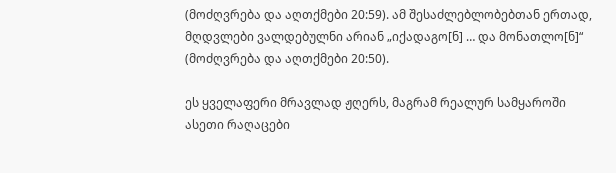(მოძღვრება და აღთქმები 20:59). ამ შესაძლებლობებთან ერთად, მღდვლები ვალდებულნი არიან „იქადაგო[ნ] … და მონათლო[ნ]“ (მოძღვრება და აღთქმები 20:50).

ეს ყველაფერი მრავლად ჟღერს, მაგრამ რეალურ სამყაროში ასეთი რაღაცები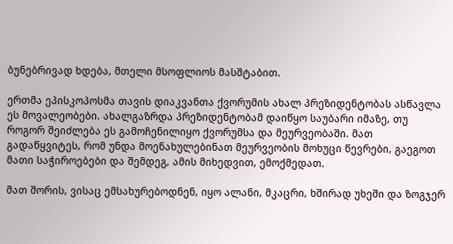ბუნებრივად ხდება, მთელი მსოფლიოს მასშტაბით.

ერთმა ეპისკოპოსმა თავის დიაკვანთა ქვორუმის ახალ პრეზიდენტობას ასწავლა ეს მოვალეობები. ახალგაზრდა პრეზიდენტობამ დაიწყო საუბარი იმაზე, თუ როგორ შეიძლება ეს გამოჩენილიყო ქვორუმსა და მეურვეობაში. მათ გადაწყვიტეს, რომ უნდა მოენახულებინათ მეურვეობის მოხუცი წევრები, გაეგოთ მათი საჭიროებები და შემდეგ, ამის მიხედვით, ემოქმედათ.

მათ შორის, ვისაც ემსახურებოდნენ, იყო ალანი, მკაცრი, ხშირად უხეში და ზოგჯერ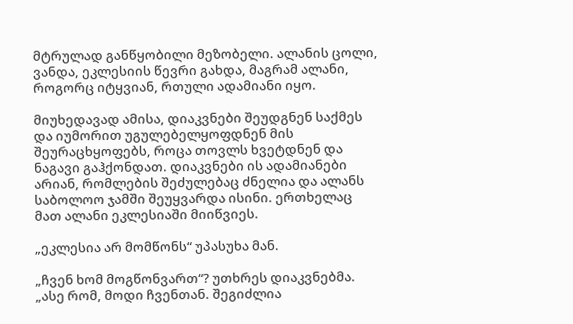მტრულად განწყობილი მეზობელი. ალანის ცოლი, ვანდა, ეკლესიის წევრი გახდა, მაგრამ ალანი, როგორც იტყვიან, რთული ადამიანი იყო.

მიუხედავად ამისა, დიაკვნები შეუდგნენ საქმეს და იუმორით უგულებელყოფდნენ მის შეურაცხყოფებს, როცა თოვლს ხვეტდნენ და ნაგავი გაჰქონდათ. დიაკვნები ის ადამიანები არიან, რომლების შეძულებაც ძნელია და ალანს საბოლოო ჯამში შეუყვარდა ისინი. ერთხელაც მათ ალანი ეკლესიაში მიიწვიეს.

„ეკლესია არ მომწონს“ უპასუხა მან.

„ჩვენ ხომ მოგწონვართ“? უთხრეს დიაკვნებმა. „ასე რომ, მოდი ჩვენთან. შეგიძლია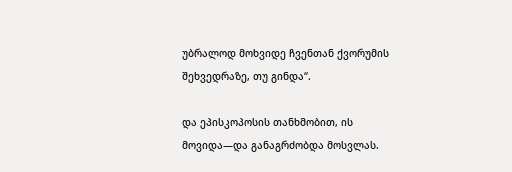უბრალოდ მოხვიდე ჩვენთან ქვორუმის შეხვედრაზე, თუ გინდა“.

და ეპისკოპოსის თანხმობით, ის მოვიდა—და განაგრძობდა მოსვლას.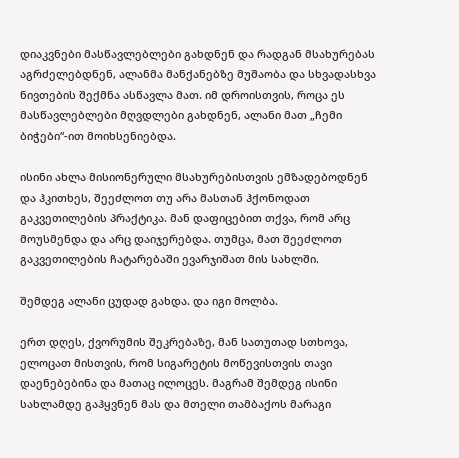დიაკვნები მასწავლებლები გახდნენ და რადგან მსახურებას აგრძელებდნენ, ალანმა მანქანებზე მუშაობა და სხვადასხვა ნივთების შექმნა ასწავლა მათ. იმ დროისთვის, როცა ეს მასწავლებლები მღვდლები გახდნენ, ალანი მათ „ჩემი ბიჭები“-ით მოიხსენიებდა.

ისინი ახლა მისიონერული მსახურებისთვის ემზადებოდნენ და ჰკითხეს, შეეძლოთ თუ არა მასთან ჰქონოდათ გაკვეთილების პრაქტიკა. მან დაფიცებით თქვა, რომ არც მოუსმენდა და არც დაიჯერებდა. თუმცა, მათ შეეძლოთ გაკვეთილების ჩატარებაში ევარჯიშათ მის სახლში.

შემდეგ ალანი ცუდად გახდა. და იგი მოლბა.

ერთ დღეს, ქვორუმის შეკრებაზე, მან სათუთად სთხოვა, ელოცათ მისთვის, რომ სიგარეტის მოწევისთვის თავი დაენებებინა და მათაც ილოცეს. მაგრამ შემდეგ ისინი სახლამდე გაჰყვნენ მას და მთელი თამბაქოს მარაგი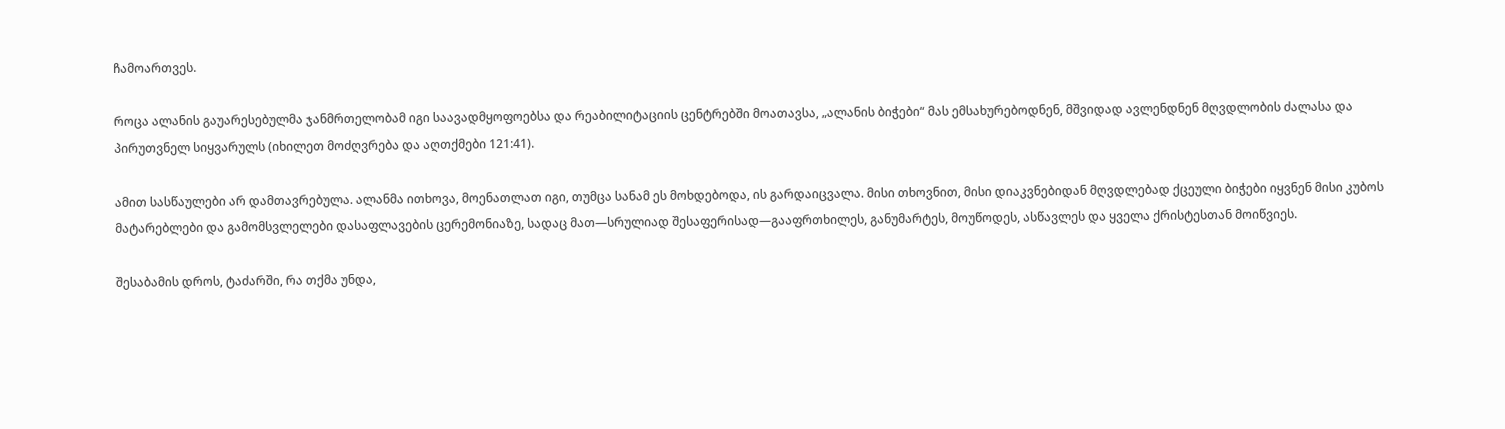ჩამოართვეს.

როცა ალანის გაუარესებულმა ჯანმრთელობამ იგი საავადმყოფოებსა და რეაბილიტაციის ცენტრებში მოათავსა, „ალანის ბიჭები“ მას ემსახურებოდნენ, მშვიდად ავლენდნენ მღვდლობის ძალასა და პირუთვნელ სიყვარულს (იხილეთ მოძღვრება და აღთქმები 121:41).

ამით სასწაულები არ დამთავრებულა. ალანმა ითხოვა, მოენათლათ იგი, თუმცა სანამ ეს მოხდებოდა, ის გარდაიცვალა. მისი თხოვნით, მისი დიაკვნებიდან მღვდლებად ქცეული ბიჭები იყვნენ მისი კუბოს მატარებლები და გამომსვლელები დასაფლავების ცერემონიაზე, სადაც მათ—სრულიად შესაფერისად—გააფრთხილეს, განუმარტეს, მოუწოდეს, ასწავლეს და ყველა ქრისტესთან მოიწვიეს.

შესაბამის დროს, ტაძარში, რა თქმა უნდა,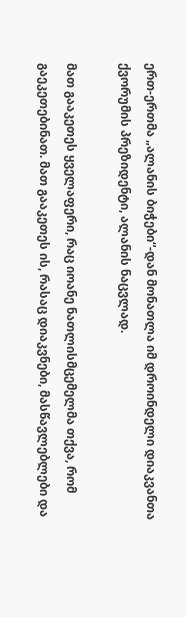ერთ-ერთმა „ალანის ბიჭები“-დან მონათლა იმ დროინდელი დიაკვანთა ქვორუმის პრეზიდენტი, ალანის ნაცვლად.

მათ გააკეთეს ყველაფერი, რაც იოანე ნათლისმცემელმა თქვა, რომ გაეკეთებინათ. მათ გააკეთეს ის, რასაც დიაკვნები, მასწავლებლები და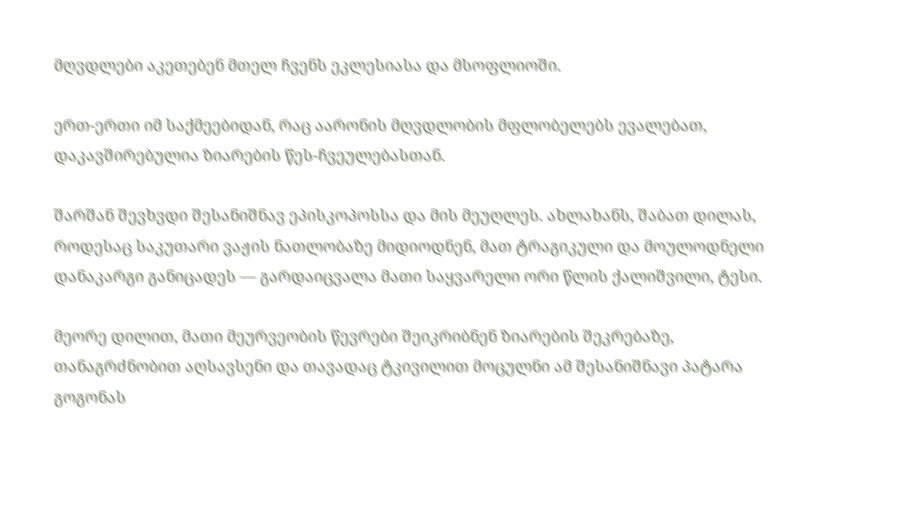მღვდლები აკეთებენ მთელ ჩვენს ეკლესიასა და მსოფლიოში.

ერთ-ერთი იმ საქმეებიდან, რაც აარონის მღვდლობის მფლობელებს ევალებათ, დაკავშირებულია ზიარების წეს-ჩვეულებასთან.

შარშან შევხვდი შესანიშნავ ეპისკოპოსსა და მის მეუღლეს. ახლახანს, შაბათ დილას, როდესაც საკუთარი ვაჟის ნათლობაზე მიდიოდნენ, მათ ტრაგიკული და მოულოდნელი დანაკარგი განიცადეს — გარდაიცვალა მათი საყვარელი ორი წლის ქალიშვილი, ტესი.

მეორე დილით, მათი მეურვეობის წევრები შეიკრიბნენ ზიარების შეკრებაზე, თანაგრძნობით აღსავსენი და თავადაც ტკივილით მოცულნი ამ შესანიშნავი პატარა გოგონას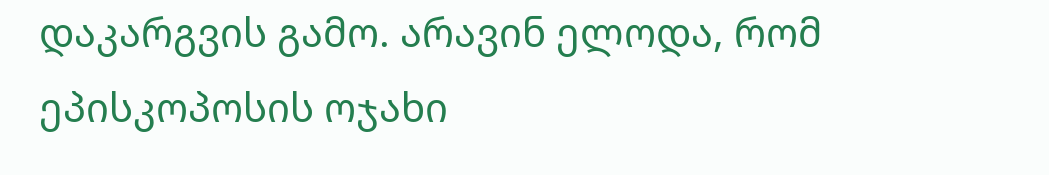დაკარგვის გამო. არავინ ელოდა, რომ ეპისკოპოსის ოჯახი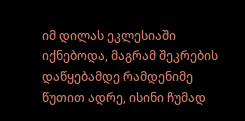იმ დილას ეკლესიაში იქნებოდა, მაგრამ შეკრების დაწყებამდე რამდენიმე წუთით ადრე, ისინი ჩუმად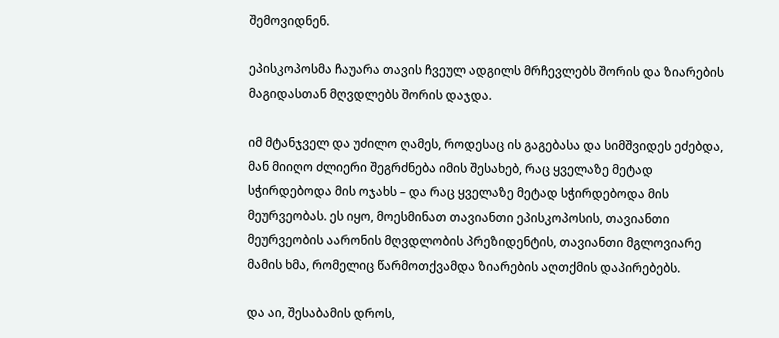შემოვიდნენ.

ეპისკოპოსმა ჩაუარა თავის ჩვეულ ადგილს მრჩევლებს შორის და ზიარების მაგიდასთან მღვდლებს შორის დაჯდა.

იმ მტანჯველ და უძილო ღამეს, როდესაც ის გაგებასა და სიმშვიდეს ეძებდა, მან მიიღო ძლიერი შეგრძნება იმის შესახებ, რაც ყველაზე მეტად სჭირდებოდა მის ოჯახს – და რაც ყველაზე მეტად სჭირდებოდა მის მეურვეობას. ეს იყო, მოესმინათ თავიანთი ეპისკოპოსის, თავიანთი მეურვეობის აარონის მღვდლობის პრეზიდენტის, თავიანთი მგლოვიარე მამის ხმა, რომელიც წარმოთქვამდა ზიარების აღთქმის დაპირებებს.

და აი, შესაბამის დროს,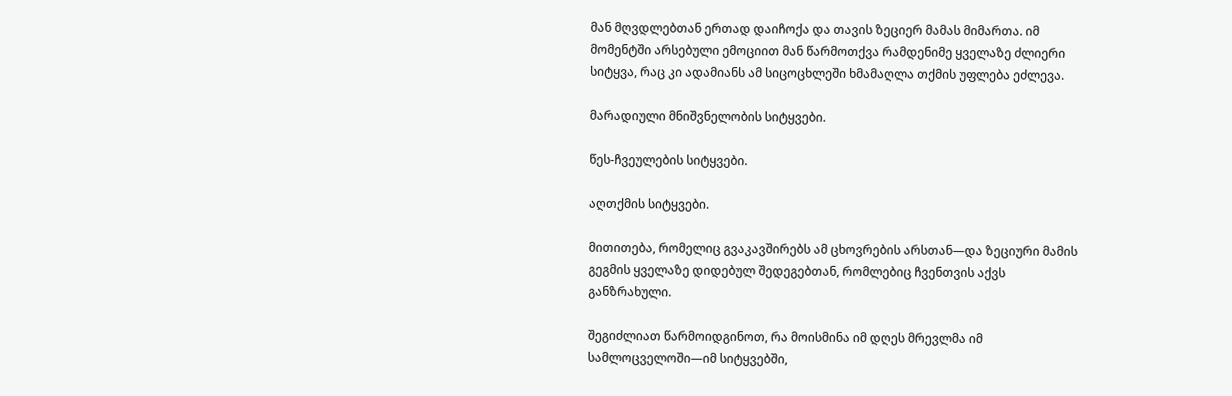მან მღვდლებთან ერთად დაიჩოქა და თავის ზეციერ მამას მიმართა. იმ მომენტში არსებული ემოციით მან წარმოთქვა რამდენიმე ყველაზე ძლიერი სიტყვა, რაც კი ადამიანს ამ სიცოცხლეში ხმამაღლა თქმის უფლება ეძლევა.

მარადიული მნიშვნელობის სიტყვები.

წეს-ჩვეულების სიტყვები.

აღთქმის სიტყვები.

მითითება, რომელიც გვაკავშირებს ამ ცხოვრების არსთან—და ზეციური მამის გეგმის ყველაზე დიდებულ შედეგებთან, რომლებიც ჩვენთვის აქვს განზრახული.

შეგიძლიათ წარმოიდგინოთ, რა მოისმინა იმ დღეს მრევლმა იმ სამლოცველოში—იმ სიტყვებში,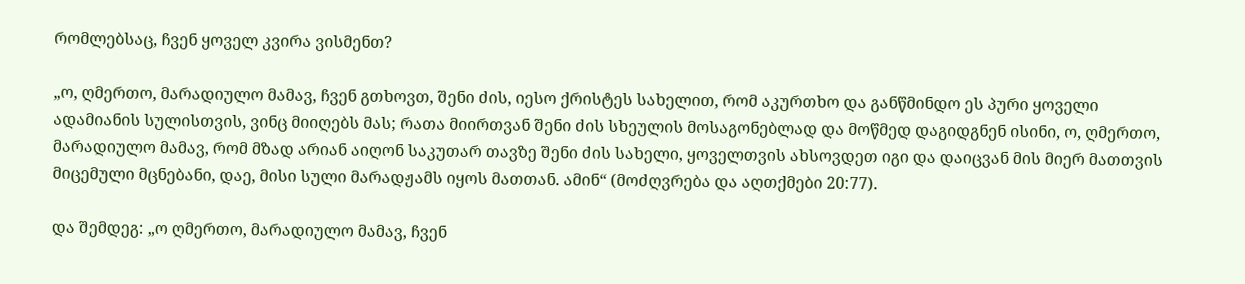რომლებსაც, ჩვენ ყოველ კვირა ვისმენთ?

„ო, ღმერთო, მარადიულო მამავ, ჩვენ გთხოვთ, შენი ძის, იესო ქრისტეს სახელით, რომ აკურთხო და განწმინდო ეს პური ყოველი ადამიანის სულისთვის, ვინც მიიღებს მას; რათა მიირთვან შენი ძის სხეულის მოსაგონებლად და მოწმედ დაგიდგნენ ისინი, ო, ღმერთო, მარადიულო მამავ, რომ მზად არიან აიღონ საკუთარ თავზე შენი ძის სახელი, ყოველთვის ახსოვდეთ იგი და დაიცვან მის მიერ მათთვის მიცემული მცნებანი, დაე, მისი სული მარადჟამს იყოს მათთან. ამინ“ (მოძღვრება და აღთქმები 20:77).

და შემდეგ: „ო ღმერთო, მარადიულო მამავ, ჩვენ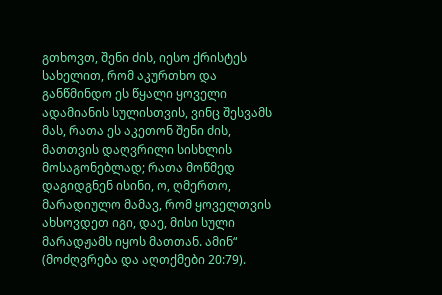გთხოვთ, შენი ძის, იესო ქრისტეს სახელით, რომ აკურთხო და განწმინდო ეს წყალი ყოველი ადამიანის სულისთვის, ვინც შესვამს მას, რათა ეს აკეთონ შენი ძის, მათთვის დაღვრილი სისხლის მოსაგონებლად; რათა მოწმედ დაგიდგნენ ისინი, ო, ღმერთო, მარადიულო მამავ, რომ ყოველთვის ახსოვდეთ იგი, დაე, მისი სული მარადჟამს იყოს მათთან. ამინ“ (მოძღვრება და აღთქმები 20:79).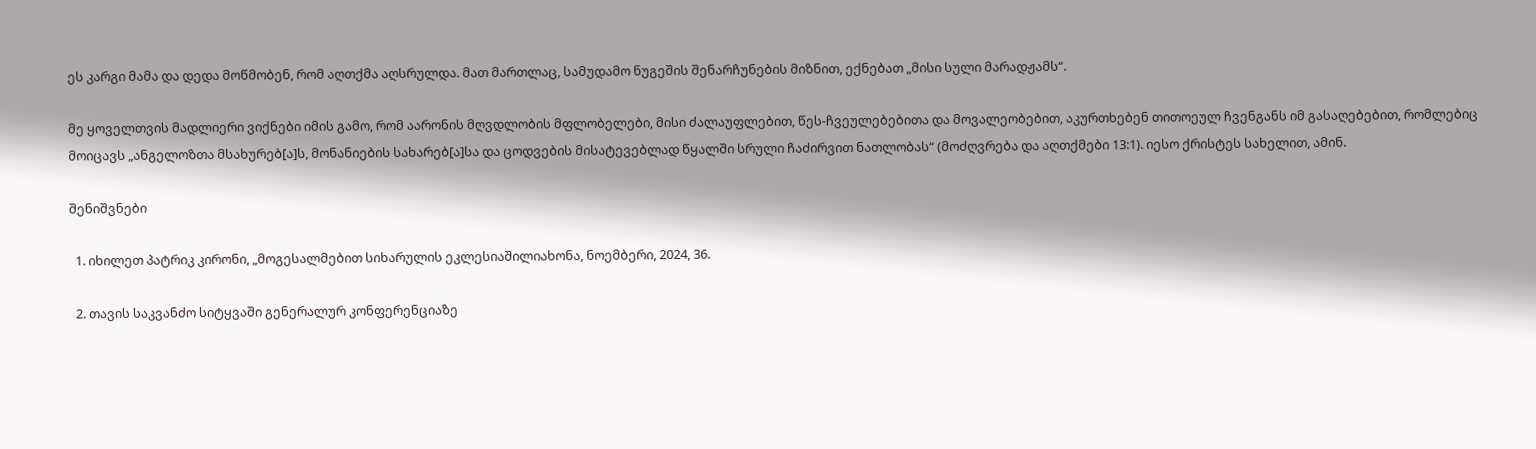ეს კარგი მამა და დედა მოწმობენ, რომ აღთქმა აღსრულდა. მათ მართლაც, სამუდამო ნუგეშის შენარჩუნების მიზნით, ექნებათ „მისი სული მარადჟამს“.

მე ყოველთვის მადლიერი ვიქნები იმის გამო, რომ აარონის მღვდლობის მფლობელები, მისი ძალაუფლებით, წეს-ჩვეულებებითა და მოვალეობებით, აკურთხებენ თითოეულ ჩვენგანს იმ გასაღებებით, რომლებიც მოიცავს „ანგელოზთა მსახურებ[ა]ს, მონანიების სახარებ[ა]სა და ცოდვების მისატევებლად წყალში სრული ჩაძირვით ნათლობას“ (მოძღვრება და აღთქმები 13:1). იესო ქრისტეს სახელით, ამინ.

შენიშვნები

  1. იხილეთ პატრიკ კირონი, „მოგესალმებით სიხარულის ეკლესიაშილიახონა, ნოემბერი, 2024, 36.

  2. თავის საკვანძო სიტყვაში გენერალურ კონფერენციაზე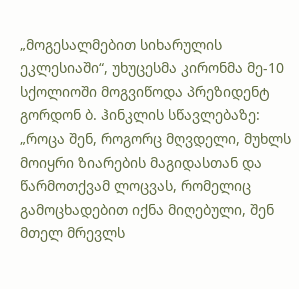„მოგესალმებით სიხარულის ეკლესიაში“, უხუცესმა კირონმა მე-10 სქოლიოში მოგვიწოდა პრეზიდენტ გორდონ ბ. ჰინკლის სწავლებაზე: „როცა შენ, როგორც მღვდელი, მუხლს მოიყრი ზიარების მაგიდასთან და წარმოთქვამ ლოცვას, რომელიც გამოცხადებით იქნა მიღებული, შენ მთელ მრევლს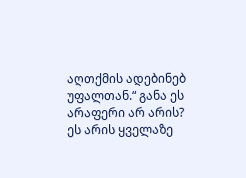აღთქმის ადებინებ უფალთან.“ განა ეს არაფერი არ არის? ეს არის ყველაზე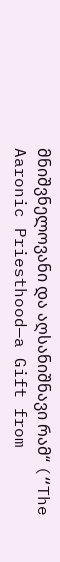მნიშვნელოვანი და აღსანიშნავი რამ“ (“The Aaronic Priesthood—a Gift from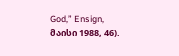God,” Ensign, მაისი 1988, 46).